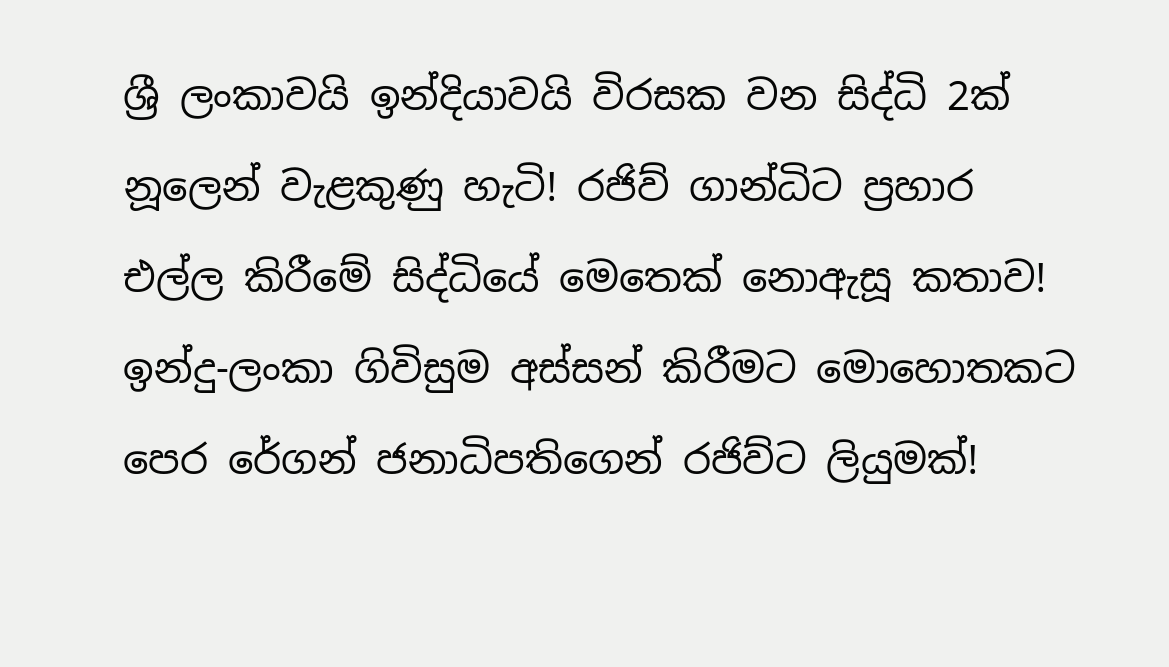ශ්‍රී ලංකාවයි ඉන්දියාවයි විරසක වන සිද්ධි 2ක් නූලෙන් වැළකුණු හැටි! රජිව් ගාන්ධිට ප්‍රහාර එල්ල කිරීමේ සිද්ධියේ මෙතෙක් නොඇසූ කතාව! ඉන්දු-ලංකා ගිවිසුම අස්සන් කිරීමට මොහොතකට පෙර රේගන් ජනාධිපතිගෙන් රජිව්ට ලියුමක්!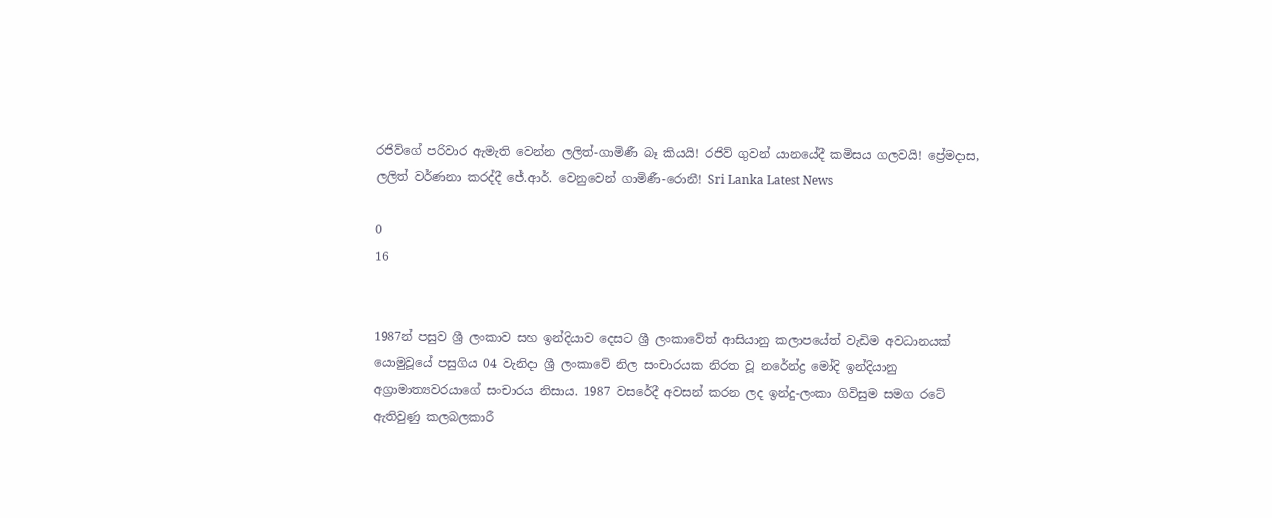රජිව්ගේ පරිවාර ඇමැති වෙන්න ලලිත්-ගාමිණී බෑ කියයි! රජිව් ගුවන් යානයේදී කමිසය ගලවයි! ප්‍රේමදාස, ලලිත් වර්ණනා කරද්දී ජේ.ආර්. වෙනුවෙන් ගාමිණී-රොනී! Sri Lanka Latest News

0
16


1987න් පසුව ශ්‍රී ලංකාව සහ ඉන්දියාව දෙසට ශ්‍රී ලංකාවේත් ආසියානු කලාපයේත් වැඩිම අවධානයක් යොමුවූයේ පසුගිය 04 වැනිදා ශ්‍රී ලංකාවේ නිල සංචාරයක නිරත වූ නරේන්ද්‍ර මෝදි ඉන්දියානු අග්‍රාමාත්‍යවරයාගේ සංචාරය නිසාය. 1987 වසරේදී අවසන් කරන ලද ඉන්දු-ලංකා ගිවිසුම සමග රටේ ඇතිවුණු කලබලකාරී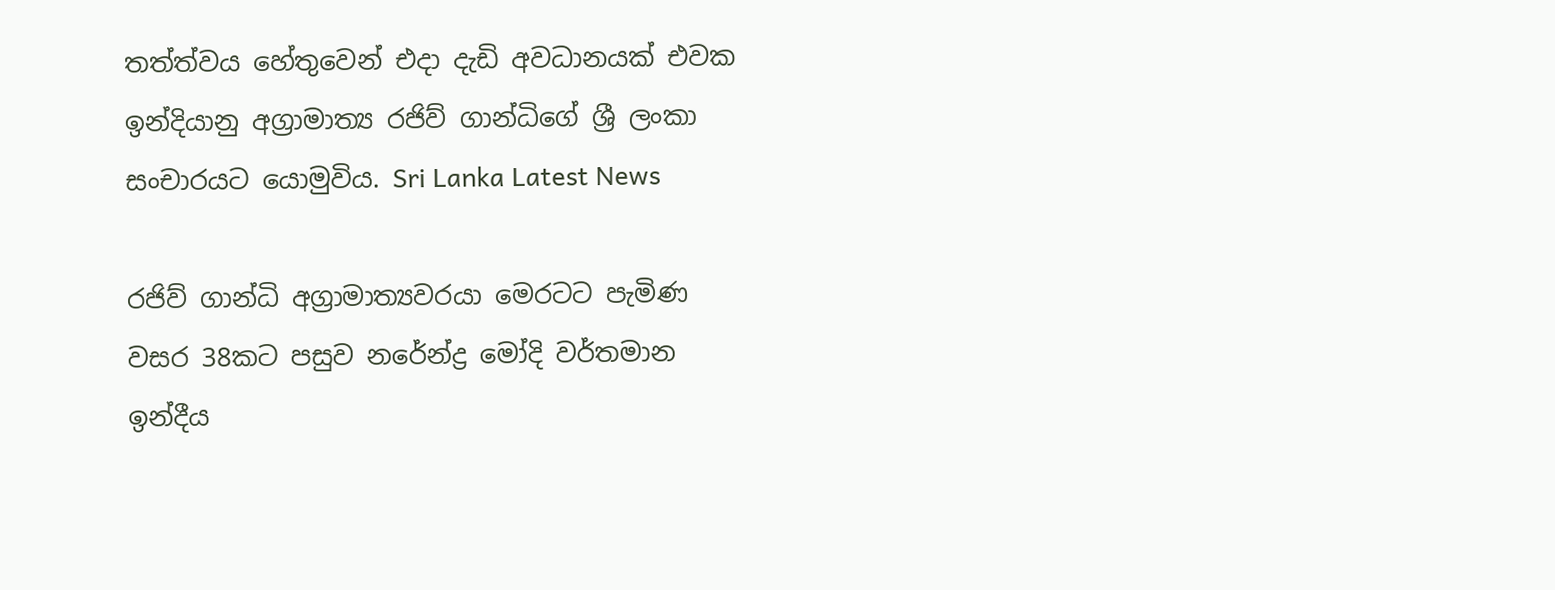තත්ත්වය හේතුවෙන් එදා දැඩි අවධානයක් එවක ඉන්දියානු අග්‍රාමාත්‍ය රජිව් ගාන්ධිගේ ශ්‍රී ලංකා සංචාරයට යොමුවිය. Sri Lanka Latest News

රජිව් ගාන්ධි අග්‍රාමාත්‍යවරයා මෙරටට පැමිණ වසර 38කට පසුව නරේන්ද්‍ර මෝදි වර්තමාන ඉන්දීය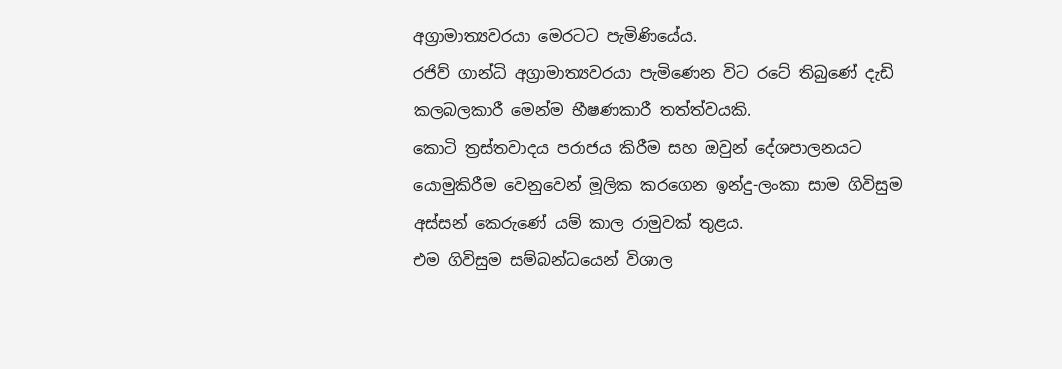අග්‍රාමාත්‍යවරයා මෙරටට පැමිණියේය.
රජිව් ගාන්ධි අග්‍රාමාත්‍යවරයා පැමිණෙන විට රටේ තිබුණේ දැඩි කලබලකාරී මෙන්ම භීෂණකාරී තත්ත්වයකි.
කොටි ත්‍රස්තවාදය පරාජය කිරීම සහ ඔවුන් දේශපාලනයට යොමුකිරීම වෙනුවෙන් මූලික කරගෙන ඉන්දු-ලංකා සාම ගිවිසුම අස්සන් කෙරුණේ යම් කාල රාමුවක් තුළය.
එම ගිවිසුම සම්බන්ධයෙන් විශාල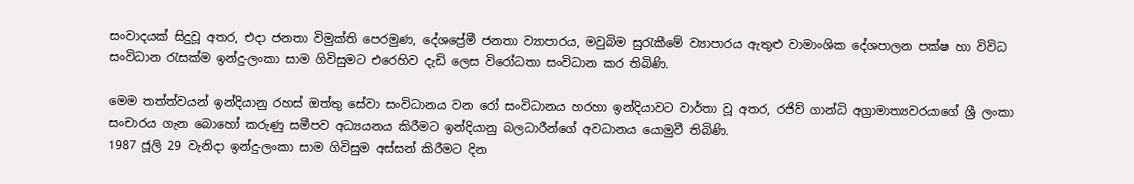සංවාදයක් සිදුවූ අතර, එදා ජනතා විමුක්ති පෙරමුණ, දේශප්‍රේමී ජනතා ව්‍යාපාරය, මවුබිම සුරැකීමේ ව්‍යාපාරය ඇතුළු වාමාංශික දේශපාලන පක්ෂ හා විවිධ සංවිධාන රැසක්ම ඉන්දු-ලංකා සාම ගිවිසුමට එරෙහිව දැඩි ලෙස විරෝධතා සංවිධාන කර තිබිණි.

මෙම තත්ත්වයන් ඉන්දියානු රහස් ඔත්තු සේවා සංවිධානය වන රෝ සංවිධානය හරහා ඉන්දියාවට වාර්තා වූ අතර, රජිව් ගාන්ධි අග්‍රාමාත්‍යවරයාගේ ශ්‍රී ලංකා සංචාරය ගැන බොහෝ කරුණු සමීපව අධ්‍යයනය කිරීමට ඉන්දියානු බලධාරීන්ගේ අවධානය යොමුවී තිබිණි.
1987 ජූලි 29 වැනිදා ඉන්දු-ලංකා සාම ගිවිසුම අස්සන් කිරීමට දින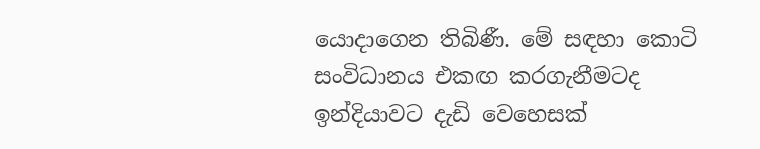යොදාගෙන තිබිණී. මේ සඳහා කොටි සංවිධානය එකඟ කරගැනීමටද ඉන්දියාවට දැඩි වෙහෙසක්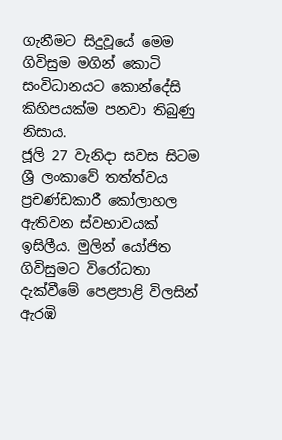ගැනීමට සිදුවූයේ මෙම ගිවිසුම මගින් කොටි සංවිධානයට කොන්දේසි කිහිපයක්ම පනවා තිබුණු නිසාය.
ජූලි 27 වැනිදා සවස සිටම ශ්‍රී ලංකාවේ තත්ත්වය ප්‍රචණ්ඩකාරී කෝලාහල ඇතිවන ස්වභාවයක් ඉසිලීය. මුලින් යෝජිත ගිවිසුමට විරෝධතා දැක්වීමේ පෙළපාළි විලසින් ඇරඹි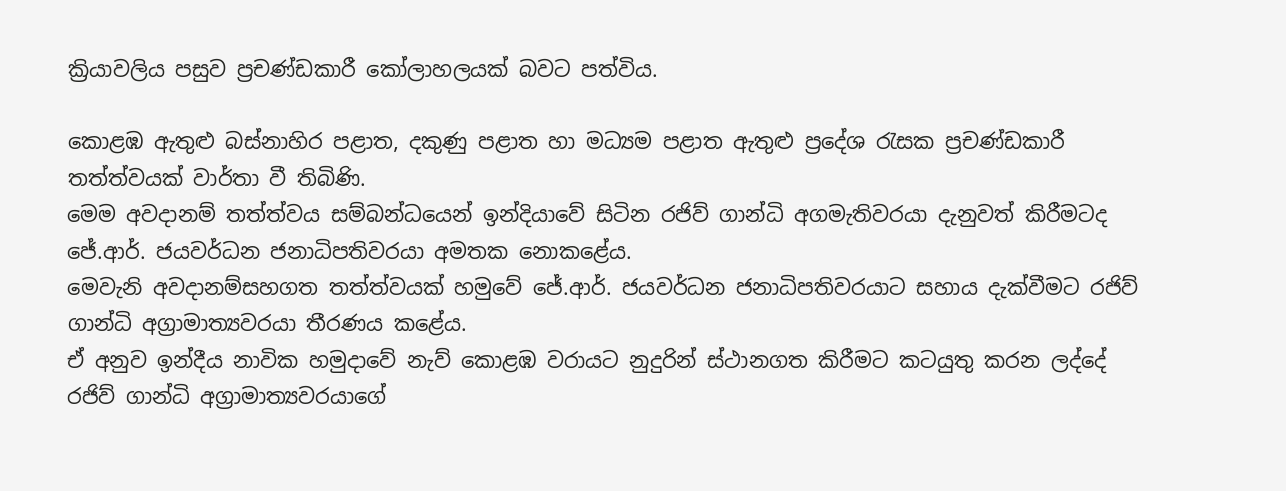ක්‍රියාවලිය පසුව ප්‍රචණ්ඩකාරී කෝලාහලයක් බවට පත්විය.

කොළඹ ඇතුළු බස්නාහිර පළාත, දකුණු පළාත හා මධ්‍යම පළාත ඇතුළු ප්‍රදේශ රැසක ප්‍රචණ්ඩකාරී තත්ත්වයක් වාර්තා වී තිබිණි.
මෙම අවදානම් තත්ත්වය සම්බන්ධයෙන් ඉන්දියාවේ සිටින රජිව් ගාන්ධි අගමැතිවරයා දැනුවත් කිරීමටද ජේ.ආර්. ජයවර්ධන ජනාධිපතිවරයා අමතක නොකළේය.
මෙවැනි අවදානම්සහගත තත්ත්වයක් හමුවේ ජේ.ආර්. ජයවර්ධන ජනාධිපතිවරයාට සහාය දැක්වීමට රජිව් ගාන්ධි අග්‍රාමාත්‍යවරයා තීරණය කළේය.
ඒ අනුව ඉන්දීය නාවික හමුදාවේ නැව් කොළඹ වරායට නුදුරින් ස්ථානගත කිරීමට කටයුතු කරන ලද්දේ රජිව් ගාන්ධි අග්‍රාමාත්‍යවරයාගේ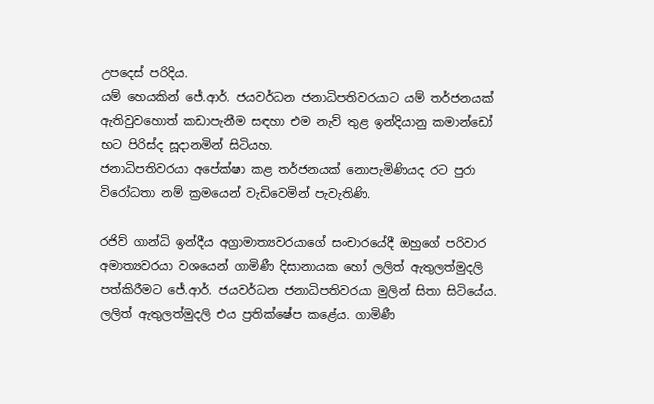උපදෙස් පරිදිය.
යම් හෙයකින් ජේ.ආර්. ජයවර්ධන ජනාධිපතිවරයාට යම් තර්ජනයක් ඇතිවුවහොත් කඩාපැනීම සඳහා එම නැව් තුළ ඉන්දියානු කමාන්ඩෝ භට පිරිස්ද සූදානමින් සිටියහ.
ජනාධිපතිවරයා අපේක්ෂා කළ තර්ජනයක් නොපැමිණියද රට පුරා විරෝධතා නම් ක්‍රමයෙන් වැඩිවෙමින් පැවැතිණි.

රජිව් ගාන්ධි ඉන්දීය අග්‍රාමාත්‍යවරයාගේ සංචාරයේදී ඔහුගේ පරිවාර අමාත්‍යවරයා වශයෙන් ගාමිණී දිසානායක හෝ ලලිත් ඇතුලත්මුදලි පත්කිරීමට ජේ.ආර්. ජයවර්ධන ජනාධිපතිවරයා මුලින් සිතා සිටියේය.
ලලිත් ඇතුලත්මුදලි එය ප්‍රතික්ෂේප කළේය. ගාමිණී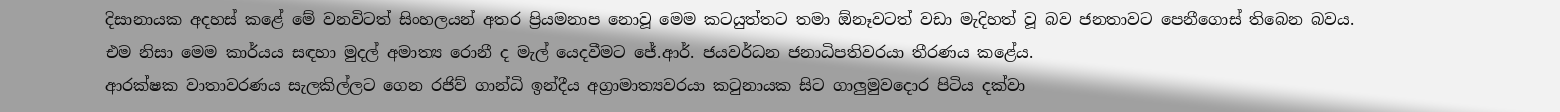දිසානායක අදහස් කළේ මේ වනවිටත් සිංහලයන් අතර ප්‍රියමනාප නොවූ මෙම කටයුත්තට තමා ඕනෑවටත් වඩා මැදිහත් වූ බව ජනතාවට පෙනීගොස් තිබෙන බවය.
එම නිසා මෙම කාර්යය සඳහා මුදල් අමාත්‍ය රොනී ද මැල් යෙදවීමට ජේ.ආර්. ජයවර්ධන ජනාධිපතිවරයා තීරණය කළේය.
ආරක්ෂක වාතාවරණය සැලකිල්ලට ගෙන රජිව් ගාන්ධි ඉන්දීය අග්‍රාමාත්‍යවරයා කටුනායක සිට ගාලුමුවදොර පිටිය දක්වා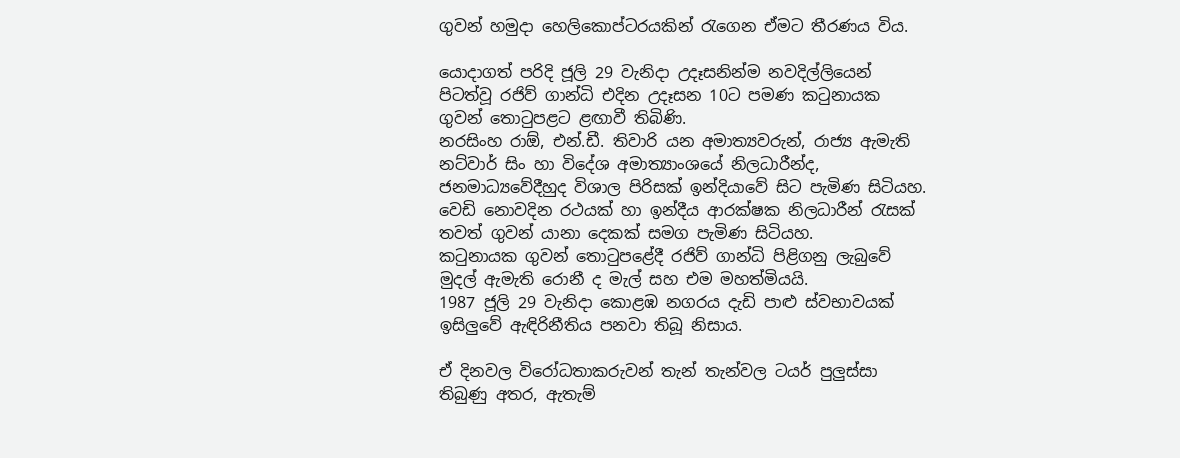ගුවන් හමුදා හෙලිකොප්ටරයකින් රැගෙන ඒමට තීරණය විය.

යොදාගත් පරිදි ජූලි 29 වැනිදා උදෑසනින්ම නවදිල්ලියෙන් පිටත්වූ රජිව් ගාන්ධි එදින උදෑසන 10ට පමණ කටුනායක ගුවන් තොටුපළට ළඟාවී තිබිණි.
නරසිංහ රාඕ, එන්.ඩී. තිවාරි යන අමාත්‍යවරුන්, රාජ්‍ය ඇමැති නට්වාර් සිං හා විදේශ අමාත්‍යාංශයේ නිලධාරීන්ද, ජනමාධ්‍යවේදීහුද විශාල පිරිසක් ඉන්දියාවේ සිට පැමිණ සිටියහ.
වෙඩි නොවදින රථයක් හා ඉන්දීය ආරක්ෂක නිලධාරීන් රැසක් තවත් ගුවන් යානා දෙකක් සමග පැමිණ සිටියහ.
කටුනායක ගුවන් තොටුපළේදී රජිව් ගාන්ධි පිළිගනු ලැබුවේ මුදල් ඇමැති රොනී ද මැල් සහ එම මහත්මියයි.
1987 ජූලි 29 වැනිදා කොළඹ නගරය දැඩි පාළු ස්වභාවයක් ඉසිලුවේ ඇඳිරිනීතිය පනවා තිබූ නිසාය.

ඒ දිනවල විරෝධතාකරුවන් තැන් තැන්වල ටයර් පුලුස්සා තිබුණු අතර, ඇතැම්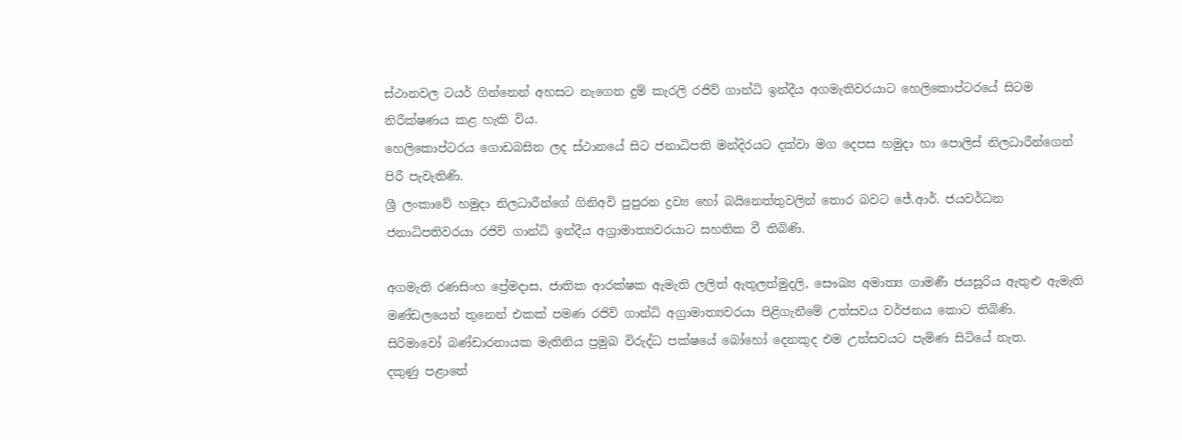ස්ථානවල ටයර් ගින්නෙන් අහසට නැගෙන දුම් කැරලි රජිව් ගාන්ධි ඉන්දීය අගමැතිවරයාට හෙලිකොප්ටරයේ සිටම නිරීක්ෂණය කළ හැකි විය.
හෙලිකොප්ටරය ගොඩබසින ලද ස්ථානයේ සිට ජනාධිපති මන්දිරයට දක්වා මග දෙපස හමුදා හා පොලිස් නිලධාරීන්ගෙන් පිරී පැවැතිණි.
ශ්‍රී ලංකාවේ හමුදා නිලධාරීන්ගේ ගිනිඅවි පුපුරන ද්‍රව්‍ය හෝ බයිනෙත්තුවලින් තොර බවට ජේ.ආර්. ජයවර්ධන ජනාධිපතිවරයා රජිව් ගාන්ධි ඉන්දීය අග්‍රාමාත්‍යවරයාට සහතික වී තිබිණි.

අගමැති රණසිංහ ප්‍රේමදාස, ජාතික ආරක්ෂක ඇමැති ලලිත් ඇතුලත්මුදලි, සෞඛ්‍ය අමාත්‍ය ගාමණී ජයසූරිය ඇතුළු ඇමැති මණ්ඩලයෙන් තුනෙන් එකක් පමණ රජිව් ගාන්ධි අග්‍රාමාත්‍යවරයා පිළිගැනීමේ උත්සවය වර්ජනය කොට තිබිණි.
සිරිමාවෝ බණ්ඩාරනායක මැතිනිය ප්‍රමුඛ විරුද්ධ පක්ෂයේ බෝහෝ දෙනකුද එම උත්සවයට පැමිණ සිටියේ නැත.
දකුණු පළාතේ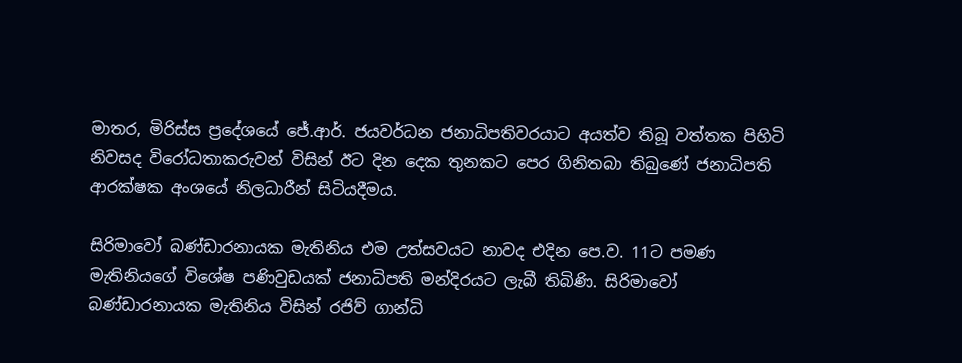මාතර, මිරිස්ස ප්‍රදේශයේ ජේ.ආර්. ජයවර්ධන ජනාධිපතිවරයාට අයත්ව තිබූ වත්තක පිහිටි නිවසද විරෝධතාකරුවන් විසින් ඊට දින දෙක තුනකට පෙර ගිනිතබා තිබුණේ ජනාධිපති ආරක්ෂක අංශයේ නිලධාරීන් සිටියදීමය.

සිරිමාවෝ බණ්ඩාරනායක මැතිනිය එම උත්සවයට නාවද එදින පෙ.ව. 11ට පමණ මැතිනියගේ විශේෂ පණිවුඩයක් ජනාධිපති මන්දිරයට ලැබී තිබිණි. සිරිමාවෝ බණ්ඩාරනායක මැතිනිය විසින් රජිව් ගාන්ධි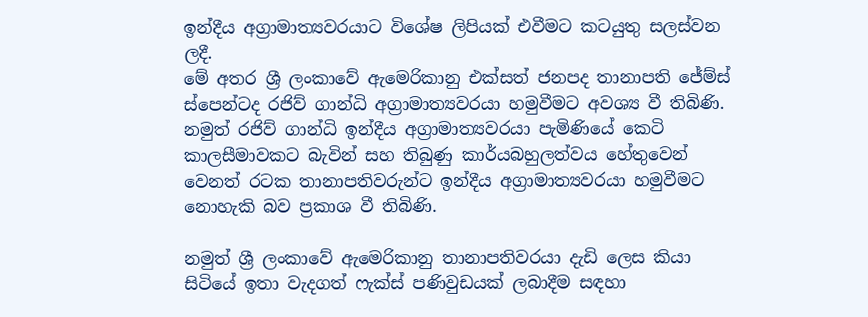ඉන්දීය අග්‍රාමාත්‍යවරයාට විශේෂ ලිපියක් එවීමට කටයුතු සලස්වන ලදී.
මේ අතර ශ්‍රී ලංකාවේ ඇමෙරිකානු එක්සත් ජනපද තානාපති ජේම්ස් ස්පෙන්ටද රජිව් ගාන්ධි අග්‍රාමාත්‍යවරයා හමුවීමට අවශ්‍ය වී තිබිණි.
නමුත් රජිව් ගාන්ධි ඉන්දීය අග්‍රාමාත්‍යවරයා පැමිණියේ කෙටි කාලසීමාවකට බැවින් සහ තිබුණු කාර්යබහුලත්වය හේතුවෙන් වෙනත් රටක තානාපතිවරුන්ට ඉන්දීය අග්‍රාමාත්‍යවරයා හමුවීමට නොහැකි බව ප්‍රකාශ වී තිබිණි.

නමුත් ශ්‍රී ලංකාවේ ඇමෙරිකානු තානාපතිවරයා දැඩි ලෙස කියා සිටියේ ඉතා වැදගත් ෆැක්ස් පණිවුඩයක් ලබාදීම සඳහා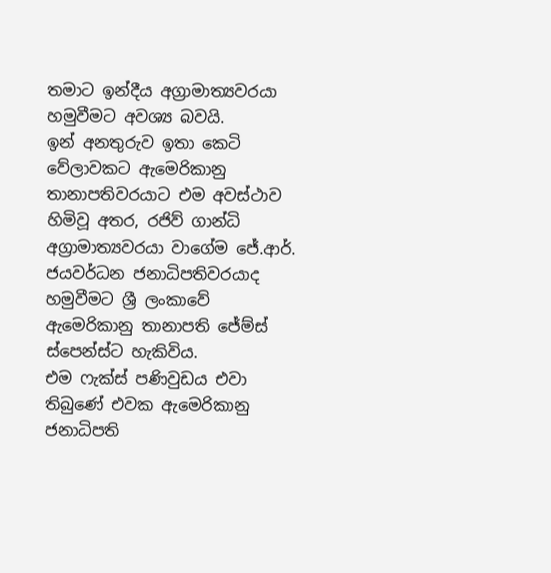තමාට ඉන්දීය අග්‍රාමාත්‍යවරයා හමුවීමට අවශ්‍ය බවයි.
ඉන් අනතුරුව ඉතා කෙටි වේලාවකට ඇමෙරිකානු තානාපතිවරයාට එම අවස්ථාව හිමිවූ අතර, රජිව් ගාන්ධි අග්‍රාමාත්‍යවරයා වාගේම ජේ.ආර්. ජයවර්ධන ජනාධිපතිවරයාද හමුවීමට ශ්‍රී ලංකාවේ ඇමෙරිකානු තානාපති ජේම්ස් ස්පෙන්ස්ට හැකිවිය.
එම ෆැක්ස් පණිවුඩය එවා තිබුණේ එවක ඇමෙරිකානු ජනාධිපති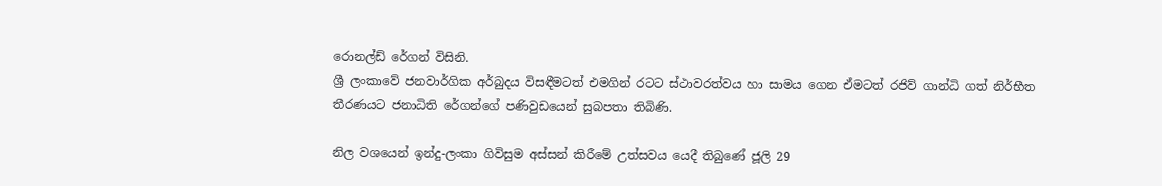රොනල්ඩ් රේගන් විසිනි.
ශ්‍රී ලංකාවේ ජනවාර්ගික අර්බුදය විසඳීමටත් එමගින් රටට ස්ථාවරත්වය හා සාමය ගෙන ඒමටත් රජිව් ගාන්ධි ගත් නිර්භීත තීරණයට ජනාධිති රේගන්ගේ පණිවුඩයෙන් සුබපතා තිබිණි.

නිල වශයෙන් ඉන්දු-ලංකා ගිවිසුම අස්සන් කිරීමේ උත්සවය යෙදී තිබුණේ ජූලි 29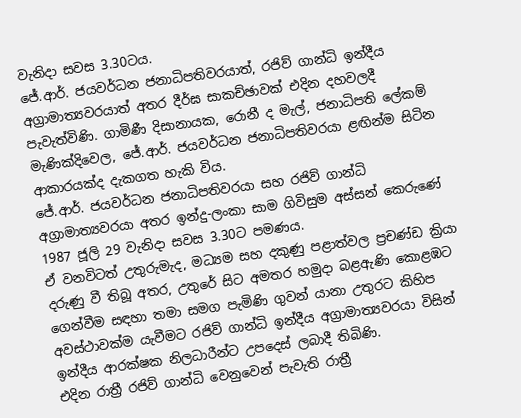වැනිදා සවස 3.30ටය.
ජේ.ආර්. ජයවර්ධන ජනාධිපතිවරයාත්, රජිව් ගාන්ධි ඉන්දීය අග්‍රාමාත්‍යවරයාත් අතර දීර්ඝ සාකච්ඡාවක් එදින දහවලදී පැවැත්විණි. ගාමිණී දිසානායක, රොනී ද මැල්, ජනාධිපති ලේකම් මැණික්දිවෙල, ජේ.ආර්. ජයවර්ධන ජනාධිපතිවරයා ළඟින්ම සිටින ආකාරයක්ද දැකගත හැකි විය.
ජේ.ආර්. ජයවර්ධන ජනාධිපතිවරයා සහ රජිව් ගාන්ධි අග්‍රාමාත්‍යවරයා අතර ඉන්දු-ලංකා සාම ගිවිසුම අස්සන් කෙරුණේ 1987 ජූලි 29 වැනිදා සවස 3.30ට පමණය.
ඒ වනවිටත් උතුරුමැද, මධ්‍යම සහ දකුණු පළාත්වල ප්‍රචණ්ඩ ක්‍රියා දරුණු වී තිබූ අතර, උතුරේ සිට අමතර හමුදා බළඇණි කොළඹට ගෙන්වීම සඳහා තමා සමග පැමිණි ගුවන් යානා උතුරට කිහිප අවස්ථාවක්ම යැවීමට රජිව් ගාන්ධි ඉන්දීය අග්‍රාමාත්‍යවරයා විසින් ඉන්දීය ආරක්ෂක නිලධාරීන්ට උපදෙස් ලබාදී තිබිණි.
එදින රාත්‍රී රජිව් ගාන්ධි වෙනුවෙන් පැවැති රාත්‍රී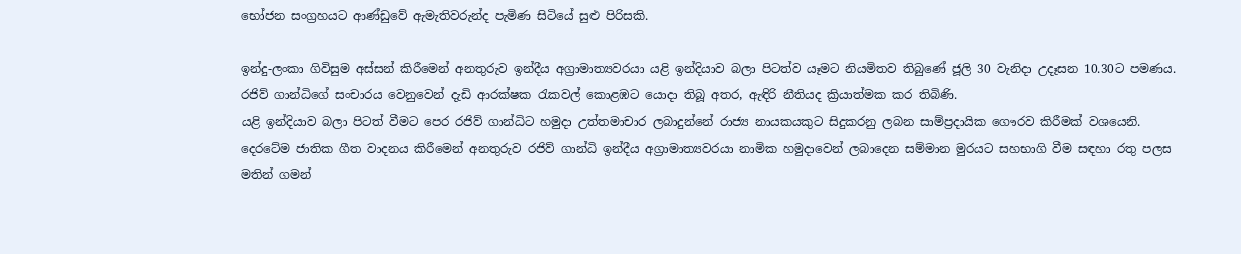භෝජන සංග්‍රහයට ආණ්ඩුවේ ඇමැතිවරුන්ද පැමිණ සිටියේ සුළු පිරිසකි.

ඉන්දු-ලංකා ගිවිසුම අස්සන් කිරීමෙන් අනතුරුව ඉන්දීය අග්‍රාමාත්‍යවරයා යළි ඉන්දියාව බලා පිටත්ව යෑමට නියමිතව තිබුණේ ජූලි 30 වැනිදා උදෑසන 10.30ට පමණය.
රජිව් ගාන්ධිගේ සංචාරය වෙනුවෙන් දැඩි ආරක්ෂක රැකවල් කොළඹට යොදා තිබූ අතර, ඇඳිරි නීතියද ක්‍රියාත්මක කර තිබිණි.
යළි ඉන්දියාව බලා පිටත් වීමට පෙර රජිව් ගාන්ධිට හමුදා උත්තමාචාර ලබාදුන්නේ රාජ්‍ය නායකයකුට සිදුකරනු ලබන සාම්ප්‍රදායික ගෞරව කිරීමක් වශයෙනි.
දෙරටේම ජාතික ගීත වාදනය කිරීමෙන් අනතුරුව රජිව් ගාන්ධි ඉන්දීය අග්‍රාමාත්‍යවරයා නාමික හමුදාවෙන් ලබාදෙන සම්මාන මුරයට සහභාගි වීම සඳහා රතු පලස මතින් ගමන්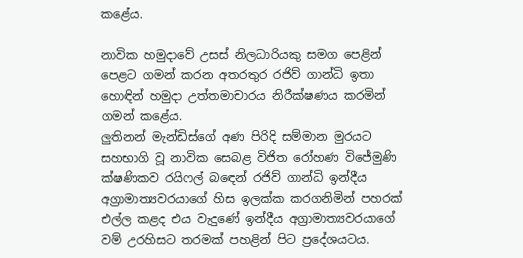කළේය.

නාවික හමුදාවේ උසස් නිලධාරියකු සමග පෙළින් පෙළට ගමන් කරන අතරතුර රජිව් ගාන්ධි ඉතා හොඳින් හමුදා උත්තමාචාරය නිරීක්ෂණය කරමින් ගමන් කළේය.
ලුතිනන් මැන්ඩිස්ගේ අණ පිරිදි සම්මාන මුරයට සහභාගි වූ නාවික සෙබළ විජිත රෝහණ විජේමුණි ක්ෂණිකව රයිෆල් බඳෙන් රජිව් ගාන්ධි ඉන්දීය අග්‍රාමාත්‍යවරයාගේ හිස ඉලක්ක කරගනිමින් පහරක් එල්ල කළද එය වැදුණේ ඉන්දීය අග්‍රාමාත්‍යවරයාගේ වම් උරහිසට තරමක් පහළින් පිට ප්‍රදේශයටය.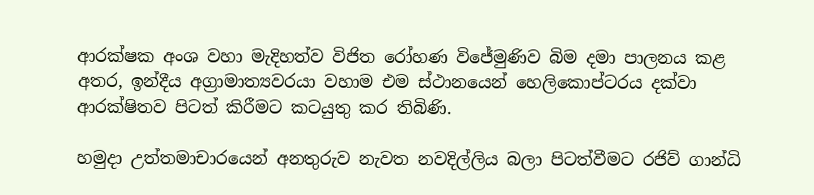ආරක්ෂක අංශ වහා මැදිහත්ව විජිත රෝහණ විජේමුණිව බිම දමා පාලනය කළ අතර, ඉන්දීය අග්‍රාමාත්‍යවරයා වහාම එම ස්ථානයෙන් හෙලිකොප්ටරය දක්වා ආරක්ෂිතව පිටත් කිරීමට කටයුතු කර තිබිණි.

හමුදා උත්තමාචාරයෙන් අනතුරුව නැවත නවදිල්ලිය බලා පිටත්වීමට රජිව් ගාන්ධි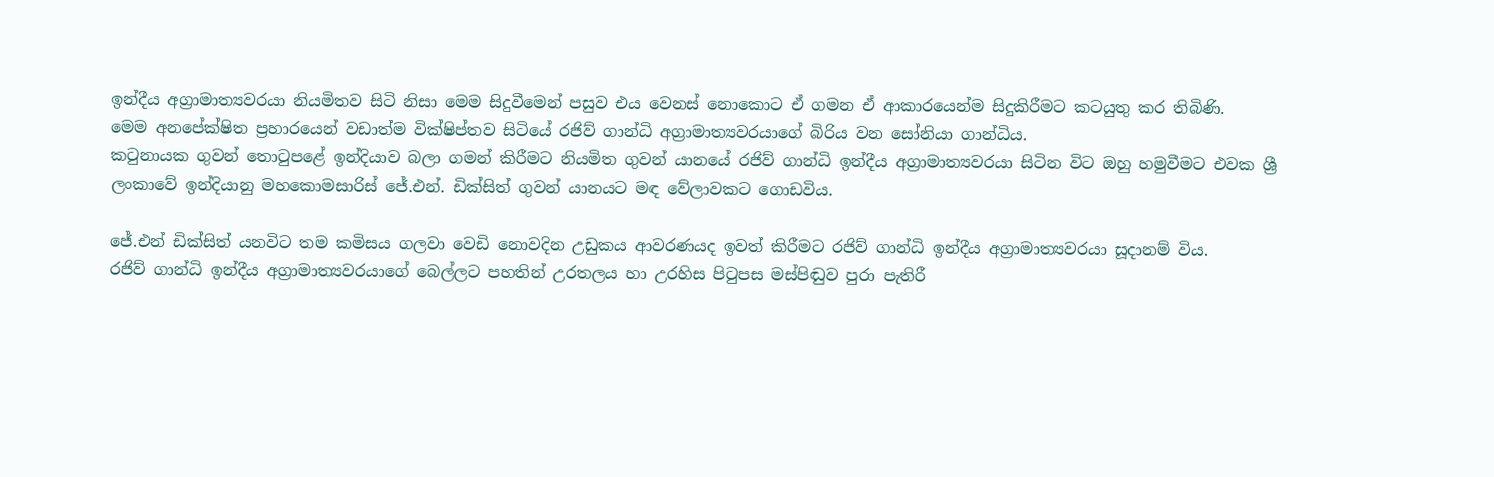ඉන්දීය අග්‍රාමාත්‍යවරයා නියමිතව සිටි නිසා මෙම සිදුවීමෙන් පසුව එය වෙනස් නොකොට ඒ ගමන ඒ ආකාරයෙන්ම සිදුකිරීමට කටයුතු කර තිබිණි.
මෙම අනපේක්ෂිත ප්‍රහාරයෙන් වඩාත්ම වික්ෂිප්තව සිටියේ රජිව් ගාන්ධි අග්‍රාමාත්‍යවරයාගේ බිරිය වන සෝනියා ගාන්ධිය.
කටුනායක ගුවන් තොටුපළේ ඉන්දියාව බලා ගමන් කිරීමට නියමිත ගුවන් යානයේ රජිව් ගාන්ධි ඉන්දීය අග්‍රාමාත්‍යවරයා සිටින විට ඔහු හමුවීමට එවක ශ්‍රී ලංකාවේ ඉන්දියානු මහකොමසාරිස් ජේ.එන්. ඩික්සිත් ගුවන් යානයට මඳ වේලාවකට ගොඩවිය.

ජේ.එන් ඩික්සිත් යනවිට තම කමිසය ගලවා වෙඩි නොවදින උඩුකය ආවරණයද ඉවත් කිරීමට රජිව් ගාන්ධි ඉන්දීය අග්‍රාමාත්‍යවරයා සූදානම් විය.
රජිව් ගාන්ධි ඉන්දීය අග්‍රාමාත්‍යවරයාගේ බෙල්ලට පහතින් උරතලය හා උරහිස පිටුපස මස්පිඬුව පුරා පැතිරී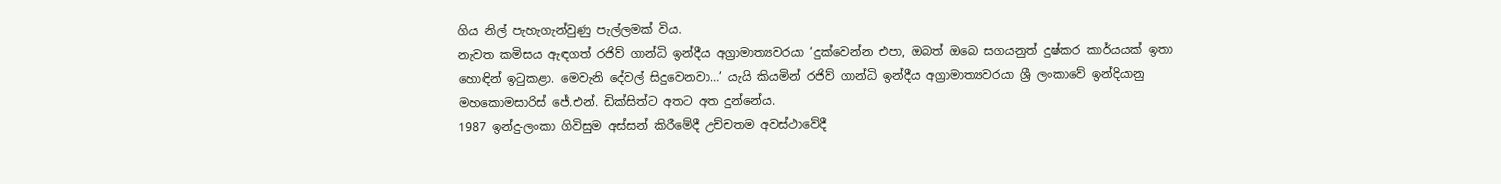ගිය නිල් පැහැගැන්වුණු පැල්ලමක් විය.
නැවත කමිසය ඇඳගත් රජිව් ගාන්ධි ඉන්දීය අග්‍රාමාත්‍යවරයා ‘දුක්වෙන්න එපා, ඔබත් ඔබෙ සගයනුත් දුෂ්කර කාර්යයක් ඉතා හොඳින් ඉටුකළා. මෙවැනි දේවල් සිදුවෙනවා…’ යැයි කියමින් රජිව් ගාන්ධි ඉන්දීය අග්‍රාමාත්‍යවරයා ශ්‍රී ලංකාවේ ඉන්දියානු මහකොමසාරිස් ජේ.එන්. ඩික්සිත්ට අතට අත දුන්නේය.
1987 ඉන්දු-ලංකා ගිවිසුම අස්සන් කිරීමේදී උච්චතම අවස්ථාවේදී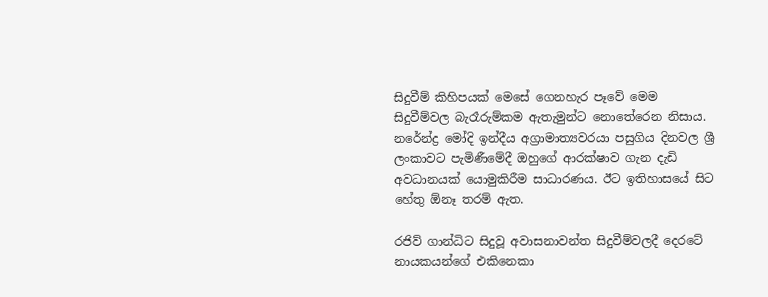සිදුවීම් කිහිපයක් මෙසේ ගෙනහැර පෑවේ මෙම සිදුවීම්වල බැරෑරුම්කම ඇතැමුන්ට නොතේරෙන නිසාය.
නරේන්ද්‍ර මෝදි ඉන්දීය අග්‍රාමාත්‍යවරයා පසුගිය දිනවල ශ්‍රී ලංකාවට පැමිණීමේදී ඔහුගේ ආරක්ෂාව ගැන දැඩි අවධානයක් යොමුකිරීම සාධාරණය. ඊට ඉතිහාසයේ සිට හේතු ඕනෑ තරම් ඇත.

රජිව් ගාන්ධිට සිදුවූ අවාසනාවන්ත සිදුවීම්වලදී දෙරටේ නායකයන්ගේ එකිනෙකා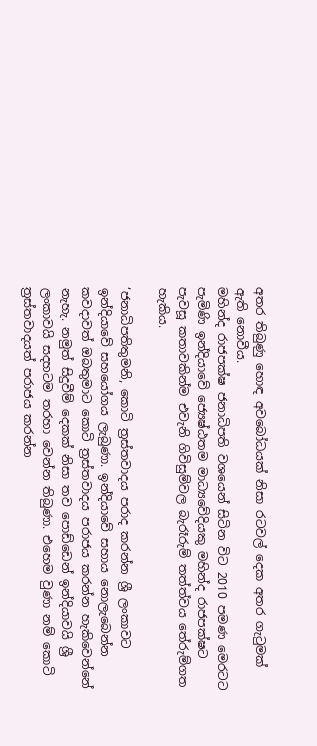අතර තිබුණු හොඳ අවබෝධයක් නිසා රටවල් දෙක අතර ගැටුමක් ඇති නොවීය.
මහින්ද රාජපක්ෂ ජනාධිපති වශයෙන් සිටින විට 2010 පමණ මෙරටට පැමිණි ඉන්දියාවේ ජ්‍යෙෂ්ඨතම මාධ්‍යවේදියකු මහින්ද රාජපක්ෂට පැවසූ කතාවකින්ම එවැනි ගිවිසුම්වල බැරෑරුම් තත්ත්වය තේරුම්ගත හැකිය.

‘ජනාධිපතිතුමනි, කොටි ත්‍රස්තවාදය පරාද කරන්න ශ්‍රී ලංකාවට ඉන්දියාවේ සහයෝගය ලැබුණා. ඉන්දියාවේ සහාය නොලැබෙන්න කවදාවත් ඔබතුමාට කොටි ත්‍රස්තවාදය පරාජය කරන්න හැකිවෙන්නේ නැහැ. නමුත් සිදුවීම් දෙකක් නිසා තව පොඩ්ඩෙන් ඉන්දියාවයි ශ්‍රී ලංකාවයි සදහටම තරහා වෙන්න තිබුණා. එහෙම වුණා නම් කොටි ත්‍රස්තවාදයත් පරාජය කරන්න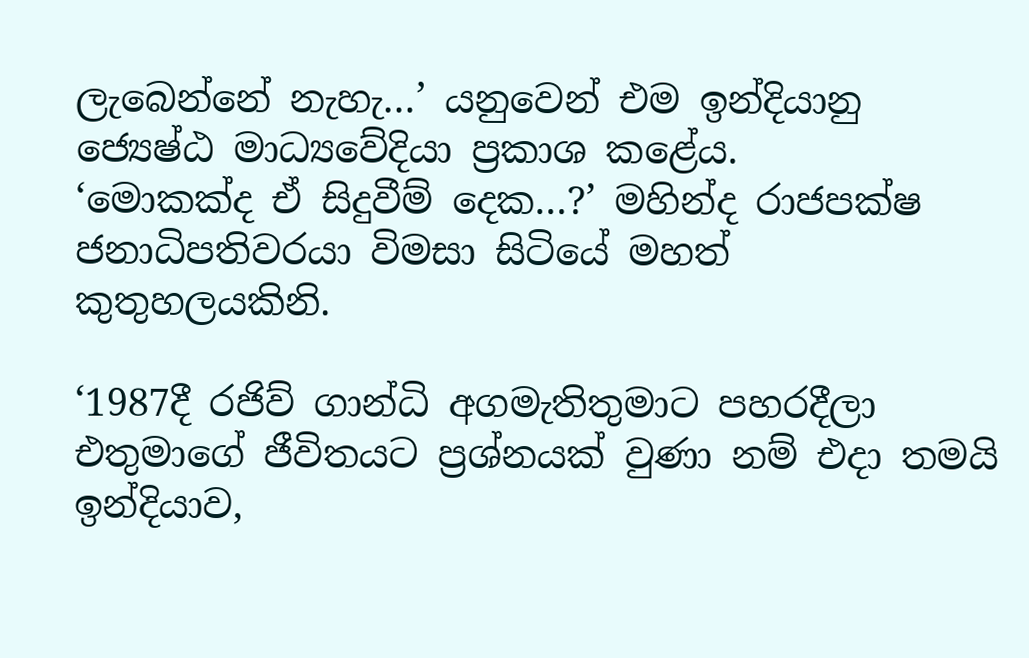ලැබෙන්නේ නැහැ…’ යනුවෙන් එම ඉන්දියානු ජ්‍යෙෂ්ඨ මාධ්‍යවේදියා ප්‍රකාශ කළේය.
‘මොකක්ද ඒ සිදුවීම් දෙක…?’ මහින්ද රාජපක්ෂ ජනාධිපතිවරයා විමසා සිටියේ මහත් කුතුහලයකිනි.

‘1987දී රජිව් ගාන්ධි අගමැතිතුමාට පහරදීලා එතුමාගේ ජීවිතයට ප්‍රශ්නයක් වුණා නම් එදා තමයි ඉන්දියාව,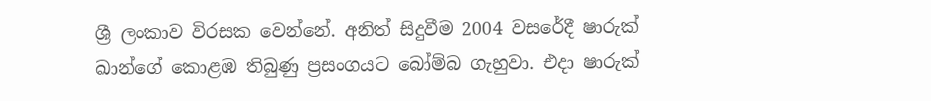ශ්‍රී ලංකාව විරසක වෙන්නේ. අනිත් සිදුවීම 2004 වසරේදී ෂාරුක් ඛාන්ගේ කොළඹ තිබුණු ප්‍රසංගයට බෝම්බ ගැහුවා. එදා ෂාරුක්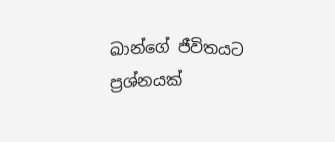ඛාන්ගේ ජීවිතයට ප්‍රශ්නයක්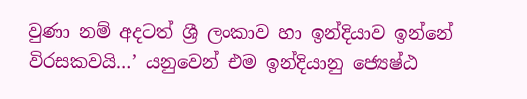වුණා නම් අදටත් ශ්‍රී ලංකාව හා ඉන්දියාව ඉන්නේ විරසකවයි…’ යනුවෙන් එම ඉන්දියානු ජ්‍යෙෂ්ඨ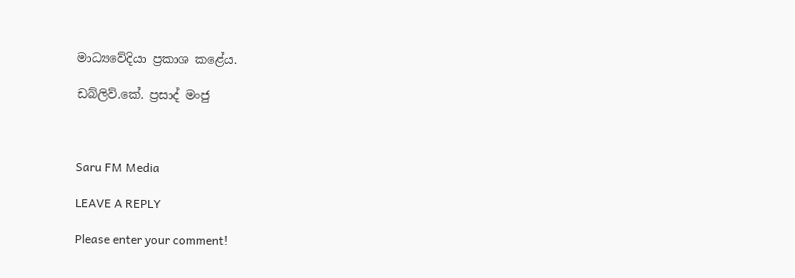මාධ්‍යවේදියා ප්‍රකාශ කළේය.

ඩබ්ලිව්.කේ. ප්‍රසාද් මංජු



Saru FM Media

LEAVE A REPLY

Please enter your comment!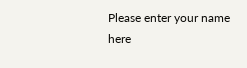Please enter your name here